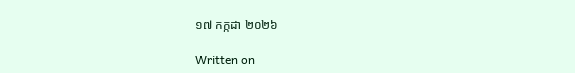១៧ កក្កដា ២០២៦

Written on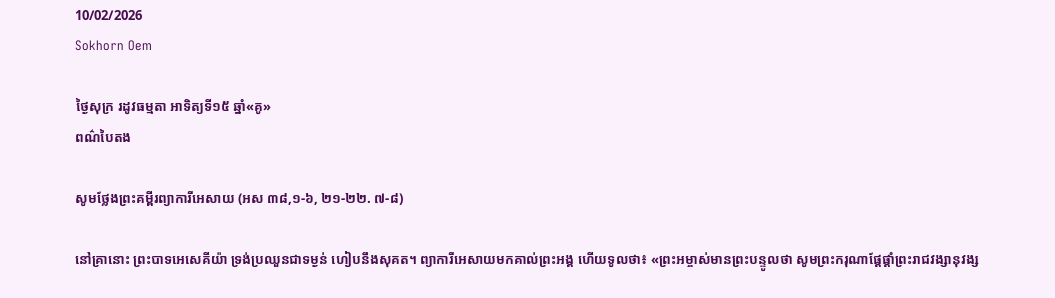10/02/2026
Sokhorn Oem

ថ្ងៃសុក្រ រដូវធម្មតា អាទិត្យទី១៥ ឆ្នាំ«គូ»
ពណ៌បៃតង

សូមថ្លែងព្រះគម្ពីរព្យាការីអេសាយ (អស ៣៨,១-៦, ២១-២២. ៧-៨)

នៅគ្រានោះ ព្រះបាទអេសេគីយ៉ា ទ្រង់ប្រឈួនជាទម្ងន់ ហៀបនឹងសុគត។ ព្យាការីអេសាយមកគាល់ព្រះអង្គ ហើយទូលថា៖ «ព្រះអម្ចាស់មានព្រះបន្ទូលថា សូមព្រះករុណាផ្តែផ្តាំព្រះរាជវង្សានុវង្ស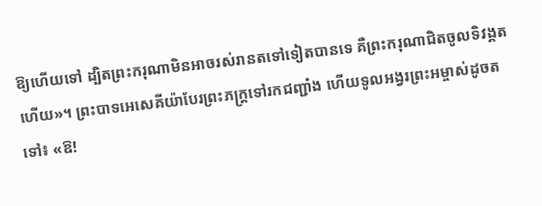ឱ្យហើយទៅ ដ្បិតព្រះករុណាមិនអាចរស់រានតទៅទៀតបានទេ គឺព្រះករុណាជិតចូលទិវង្គតហើយ»។ ព្រះបាទអេសេគីយ៉ាបែរព្រះភក្ត្រទៅរកជញ្ជាំង ហើយទូលអង្វរព្រះអម្ចាស់ដូចតទៅ៖ «ឱ!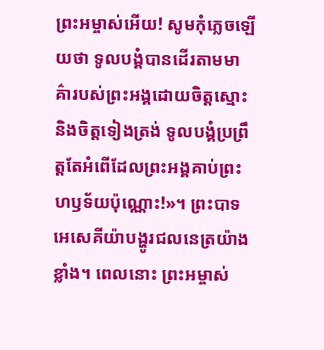ព្រះអម្ចាស់អើយ! សូមកុំភ្លេចឡើយថា ទូលបង្គំបានដើរតាមមាគ៌ារបស់ព្រះអង្គដោយចិត្តស្មោះ និងចិត្តទៀងត្រង់ ទូលបង្គំប្រព្រឹត្តតែអំពើដែលព្រះអង្គគាប់ព្រះហឫទ័យប៉ុណ្ណោះ!»។ ព្រះបាទអេសេគីយ៉ាបង្ហូរជលនេត្រយ៉ាងខ្លាំង។ ពេលនោះ ព្រះអម្ចាស់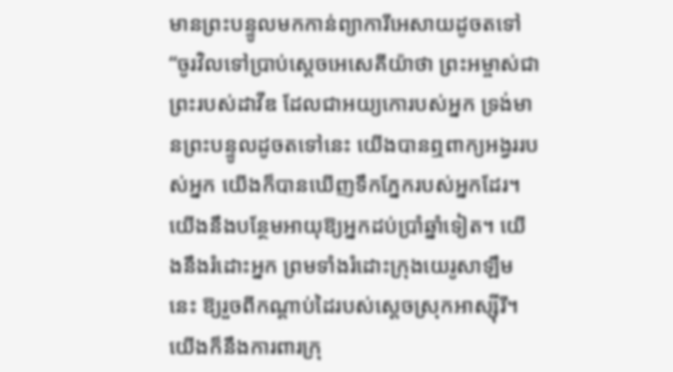មានព្រះបន្ទូលមកកាន់ព្យាការីអេសាយដូចតទៅ “ចូរវិលទៅប្រាប់ស្តេចអេសេគីយ៉ាថា ព្រះអម្ចាស់ជាព្រះរបស់ដាវីឌ ដែលជាអយ្យកោរបស់អ្នក ទ្រង់មានព្រះបន្ទូលដូចតទៅនេះ យើងបានឮពាក្យអង្វររបស់អ្នក យើងក៏បានឃើញទឹកភ្នែករបស់អ្នកដែរ។ យើងនឹងបន្ថែមអាយុឱ្យអ្នកដប់ប្រាំឆ្នាំទៀត។ យើងនឹងរំដោះអ្នក ព្រមទាំងរំដោះក្រុងយេរូសាឡឹមនេះ ឱ្យរួចពីកណ្តាប់ដៃរបស់ស្តេចស្រុកអាស្ស៊ីរី។ យើងក៏នឹងការពារក្រុ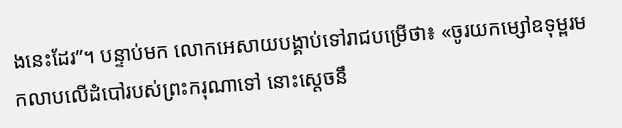ងនេះដែរ”។ បន្ទាប់មក លោកអេសាយបង្គាប់ទៅរាជបម្រើថា៖ «ចូរយកម្សៅឧទុម្ពរមកលាបលើដំបៅរបស់ព្រះ‌ករុណាទៅ នោះស្តេចនឹ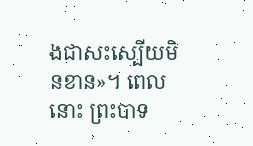ងជាសះស្បើយមិនខាន»។ ពេលនោះ ព្រះ‌បាទ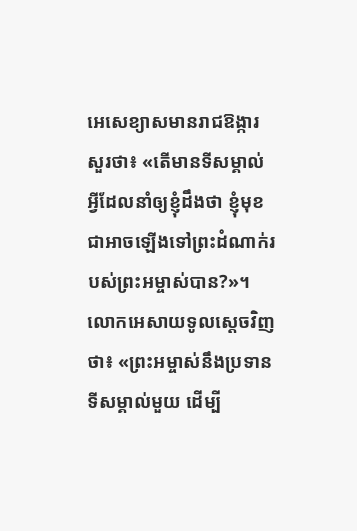អេសេ‌ខ្យាសមានរាជ‌ឱង្ការសួរថា៖ «តើមានទីសម្គាល់អ្វីដែលនាំឲ្យខ្ញុំដឹងថា ខ្ញុំមុខជាអាចឡើងទៅព្រះ‌ដំណាក់របស់ព្រះ‌អម្ចាស់បាន?»។ លោកអេសាយទូលស្តេចវិញថា៖ «ព្រះ‌អម្ចាស់នឹងប្រទានទីសម្គាល់មួយ ដើម្បី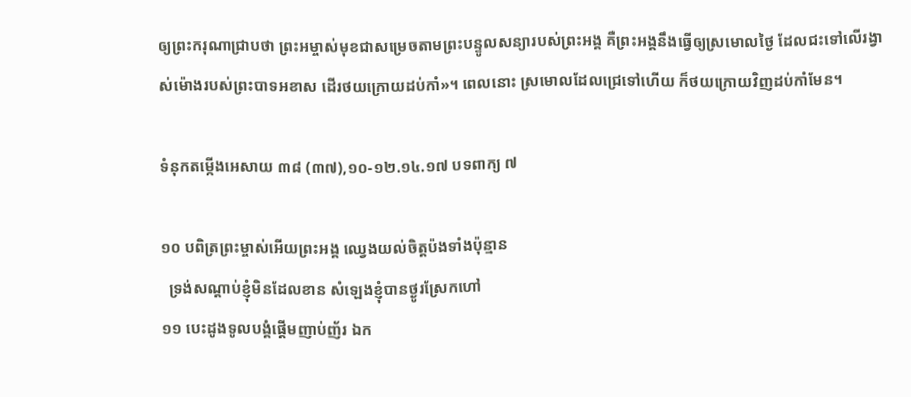ឲ្យព្រះ‌ករុណាជ្រាបថា ព្រះ‌អម្ចាស់មុខជាសម្រេចតាមព្រះ‌បន្ទូលសន្យារបស់ព្រះ‌អង្គ គឺព្រះ‌អង្គនឹងធ្វើឲ្យស្រមោលថ្ងៃ ដែលជះទៅលើរង្វាស់ម៉ោងរបស់ព្រះ‌បាទអខាស ដើរថយក្រោយដប់កាំ»។ ពេលនោះ ស្រមោលដែលជ្រេទៅហើយ ក៏ថយក្រោយវិញដប់កាំមែន។

ទំនុកតម្កើងអេសាយ ៣៨ (៣៧),១០-១២.១៤.១៧ បទពាក្យ ៧

១០ បពិត្រព្រះម្ចាស់អើយព្រះអង្គ ឈ្វេងយល់ចិត្តប៉ងទាំងប៉ុន្មាន
  ទ្រង់សណ្តាប់ខ្ញុំមិនដែលខាន សំឡេងខ្ញុំបានថ្ងូរស្រែកហៅ
១១ បេះដូងទូលបង្គំផ្តើមញាប់ញ័រ ឯក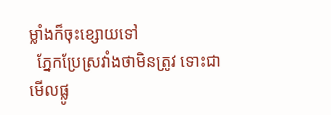ម្លាំងក៏ចុះខ្សោយទៅ
  ភ្នែកប្រែស្រវាំងថាមិនត្រូវ ទោះជាមើលផ្លូ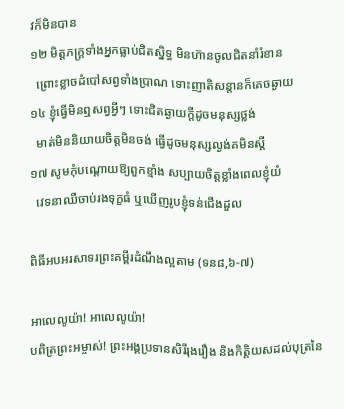វក៏មិនបាន
១២ មិត្តភក្ត្រទាំងអ្នកធ្លាប់ជិតស្និទ្ធ មិនហ៊ានចូលជិតនាំរំខាន
  ព្រោះខ្លាចដំបៅសព្វទាំងប្រាណ ទោះញាតិសន្តានក៏គេចឆ្ងាយ
១៤ ខ្ញុំធ្វើមិនឮសព្វអ្វីៗ ទោះជិតឆ្ងាយក្តីដូចមនុស្សថ្លង់
  មាត់មិននិយាយចិត្តមិនចង់ ធ្វើដូចមនុស្សល្ងង់គមិនស្តី
១៧ សូមកុំបណ្តោយឱ្យពួកខ្មាំង សប្បាយចិត្តខ្លាំងពេលខ្ញុំយំ
  វេទនាឈឺចាប់រងទុក្ខធំ ឬឃើញរូបខ្ញុំទន់ជើងដួល

ពិធីអបអរសាទរព្រះគម្ពីរដំណឹងល្អតាម (ទន៨,៦-៧)

អាលេលូយ៉ា! អាលេលូយ៉ា!
បពិត្រព្រះអម្ចាស់! ព្រះអង្គប្រទានសិរីរុងរឿង និងកិត្តិយសដល់បុត្រនៃ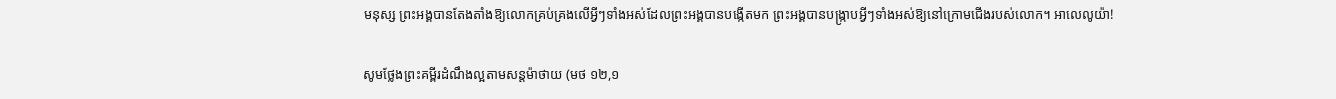មនុស្ស ព្រះអង្គបានតែងតាំងឱ្យលោកគ្រប់គ្រងលើអ្វីៗទាំងអស់ដែលព្រះអង្គបានបង្កើតមក ព្រះអង្គបានបង្ក្រាបអ្វីៗទាំងអស់ឱ្យនៅក្រោមជើងរបស់លោក។ អាលេលូយ៉ា!

សូមថ្លែងព្រះគម្ពីរដំណឹងល្អតាមសន្តម៉ាថាយ (មថ ១២,១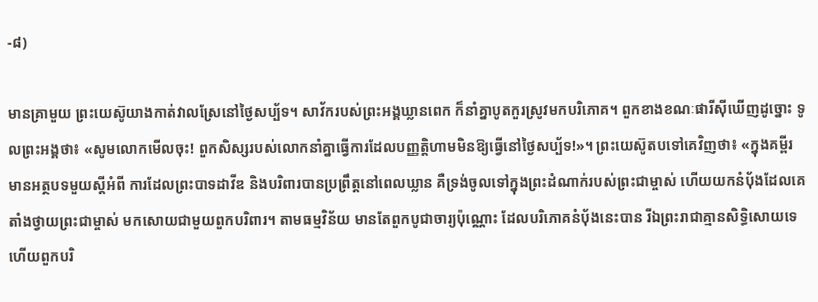-៨)

មានគ្រាមួយ ព្រះយេស៊ូយាងកាត់វាលស្រែនៅថ្ងៃសប្ប័ទ។ សាវ័ករបស់ព្រះអង្គឃ្លានពេក ក៏នាំគ្នាបូតកួរស្រូវមកបរិភោគ។ ពួកខាងខណៈផារីស៊ីឃើញដូច្នោះ ទូលព្រះអង្គថា៖ «សូមលោកមើលចុះ! ពួកសិស្សរបស់លោកនាំគ្នាធ្វើការដែលបញ្ញត្តិហាមមិនឱ្យធ្វើនៅថ្ងៃសប្ប័ទ!»។ ព្រះយេស៊ូតបទៅគេវិញថា៖ «ក្នុងគម្ពីរមានអត្ថបទមួយស្តីអំពី ការដែលព្រះបាទដាវីឌ និងបរិពារបានប្រព្រឹត្តនៅពេលឃ្លាន គឺទ្រង់ចូលទៅក្នុងព្រះដំណាក់របស់ព្រះជាម្ចាស់ ហើយយកនំប័ុងដែលគេតាំងថ្វាយព្រះជាម្ចាស់ មកសោយជាមួយពួកបរិពារ។ តាមធម្មវិន័យ មានតែពួកបូជាចារ្យប៉ុណ្ណោះ ដែលបរិភោគនំប័ុងនេះបាន រីឯព្រះរាជាគ្មានសិទ្ធិសោយទេ ហើយពួកបរិ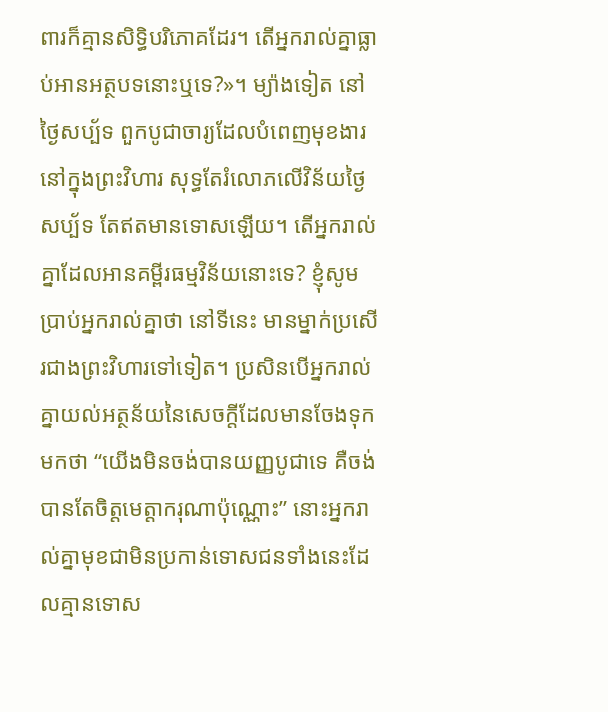ពារក៏គ្មានសិទ្ធិបរិភោគដែរ។ តើអ្នករាល់គ្នាធ្លាប់អានអត្ថបទនោះឬទេ?»។ ម្យ៉ាងទៀត នៅថ្ងៃសប្ប័ទ ពួកបូជាចារ្យដែលបំពេញមុខងារនៅក្នុងព្រះវិហារ សុទ្ធតែរំលោភលើវិន័យថ្ងៃសប្ប័ទ តែឥតមានទោសឡើយ។ តើអ្នករាល់គ្នាដែលអានគម្ពីរធម្មវិន័យនោះទេ? ខ្ញុំសូមប្រាប់អ្នករាល់គ្នាថា នៅទីនេះ មានម្នាក់ប្រសើរជាងព្រះវិហារទៅទៀត។ ប្រសិនបើអ្នករាល់គ្នាយល់អត្ថន័យនៃសេចក្តីដែលមានចែងទុកមកថា “យើងមិនចង់បានយញ្ញបូជាទេ គឺចង់បានតែចិត្តមេត្តាករុណាប៉ុណ្ណោះ” នោះអ្នករាល់គ្នាមុខជាមិនប្រកាន់ទោសជនទាំងនេះដែលគ្មានទោស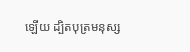ឡើយ ដ្បិតបុត្រមនុស្ស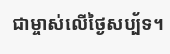ជាម្ចាស់លើថ្ងៃសប្ប័ទ។